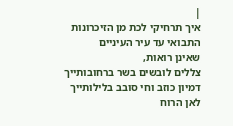|
איך תרחיקי לכת מן הזיכרונות
התבואי עד עיר העיניים
שאינן רואות,
צללים לובשים בשר ברחובותייך
דמיון כוזב וחי סובב בלילותייך
לאן הרוח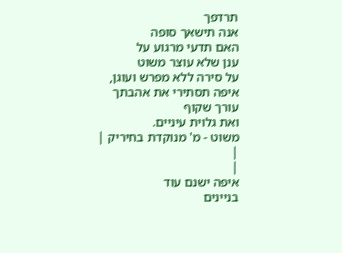תרדפך
אנה תישאך סופה
האם תדעי מרגוע על
ענן שלא עוצר משוט
על סירה ללא מפרש ועוגן,
איפה תסתירי את אהבתך
עורך שקוף
ואת גלוית עיניים.
משוט - מ' מנוקדת בחיריק |
|
|
איפה ישנם עוד
בניינים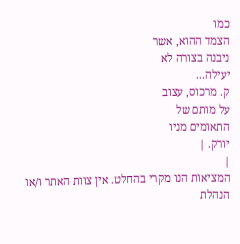כמו
הצמד ההוא, אשר
ניבנה בצורה לא
יעילה...
ק. מרכוס, עצוב
על מותם של
התאומים מניו
יורק. |
|
המציאות הנו מקרי בהחלט. אין צוות האתר ו/או
הנהלת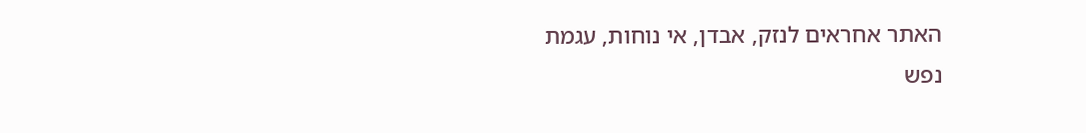האתר אחראים לנזק, אבדן, אי נוחות, עגמת
נפש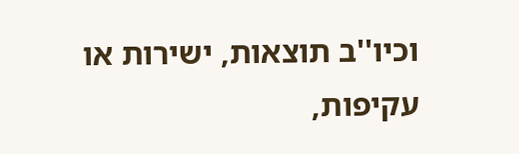וכיו''ב תוצאות, ישירות או עקיפות,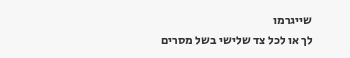שייגרמו
לך או לכל צד שלישי בשל מסרים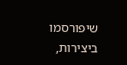שיפורסמו
ביצירות,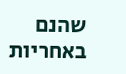שהנם באחריות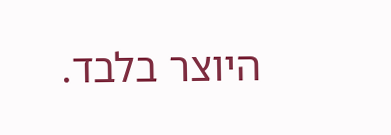היוצר בלבד.